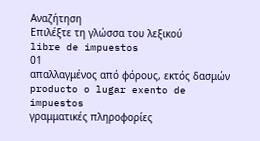Αναζήτηση
Επιλέξτε τη γλώσσα του λεξικού
libre de impuestos
01
απαλλαγμένος από φόρους, εκτός δασμών
producto o lugar exento de impuestos
γραμματικές πληροφορίες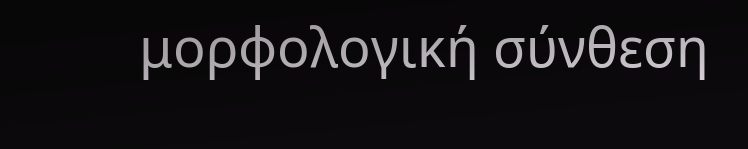μορφολογική σύνθεση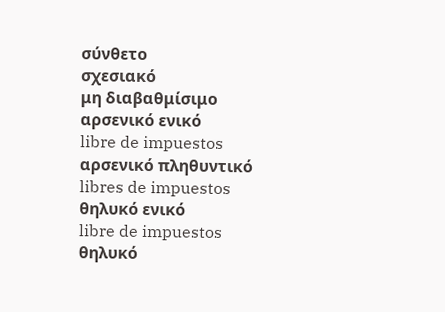σύνθετο
σχεσιακό
μη διαβαθμίσιμο
αρσενικό ενικό
libre de impuestos
αρσενικό πληθυντικό
libres de impuestos
θηλυκό ενικό
libre de impuestos
θηλυκό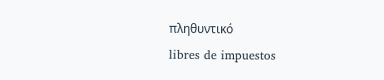πληθυντικό
libres de impuestos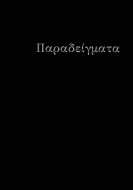Παραδείγματα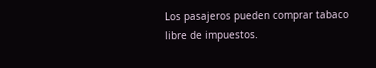Los pasajeros pueden comprar tabaco libre de impuestos.